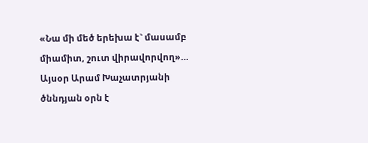«Նա մի մեծ երեխա է` մասամբ միամիտ, շուտ վիրավորվող»… Այսօր Արամ Խաչատրյանի ծննդյան օրն է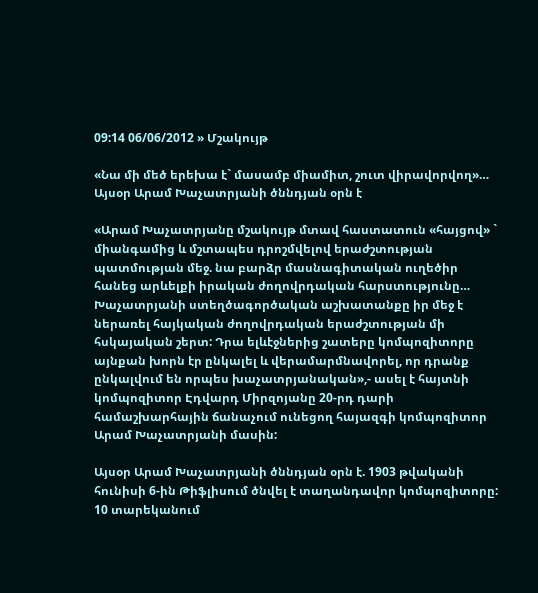09:14 06/06/2012 » Մշակույթ

«Նա մի մեծ երեխա է` մասամբ միամիտ, շուտ վիրավորվող»… Այսօր Արամ Խաչատրյանի ծննդյան օրն է

«Արամ Խաչատրյանը մշակույթ մտավ հաստատուն «հայցով» ` միանգամից և մշտապես դրոշմվելով երաժշտության պատմության մեջ. նա բարձր մասնագիտական ուղեծիր հանեց արևելքի իրական ժողովրդական հարստությունը…
Խաչատրյանի ստեղծագործական աշխատանքը իր մեջ է ներառել հայկական ժողովրդական երաժշտության մի հսկայական շերտ: Դրա ելևէջներից շատերը կոմպոզիտորը այնքան խորն էր ընկալել և վերամարմնավորել, որ դրանք ընկալվում են որպես խաչատրյանական»,- ասել է հայտնի կոմպոզիտոր Էդվարդ Միրզոյանը 20-րդ դարի համաշխարհային ճանաչում ունեցող հայազգի կոմպոզիտոր Արամ Խաչատրյանի մասին:

Այսօր Արամ Խաչատրյանի ծննդյան օրն է. 1903 թվականի հունիսի 6-ին Թիֆլիսում ծնվել է տաղանդավոր կոմպոզիտորը: 10 տարեկանում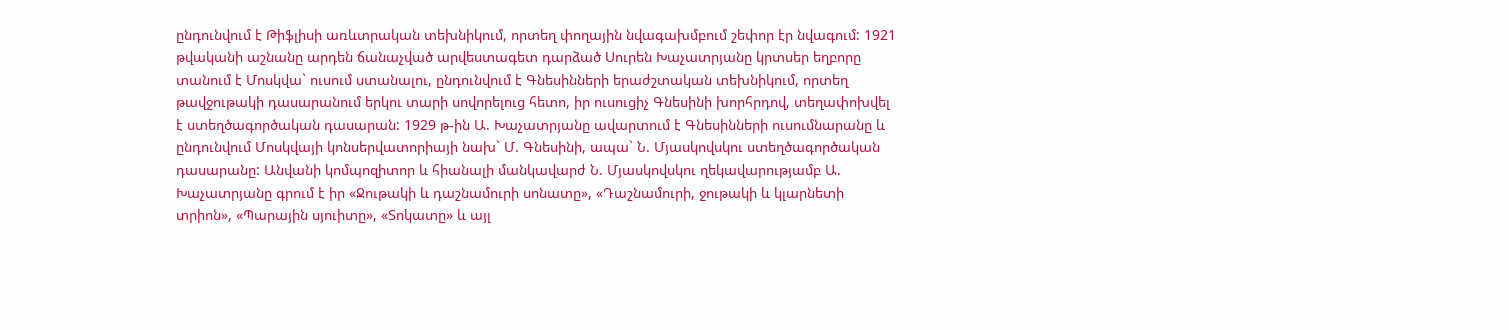ընդունվում է Թիֆլիսի առևտրական տեխնիկում, որտեղ փողային նվագախմբում շեփոր էր նվագում: 1921 թվականի աշնանը արդեն ճանաչված արվեստագետ դարձած Սուրեն Խաչատրյանը կրտսեր եղբորը տանում է Մոսկվա` ուսում ստանալու, ընդունվում է Գնեսինների երաժշտական տեխնիկում, որտեղ թավջութակի դասարանում երկու տարի սովորելուց հետո, իր ուսուցիչ Գնեսինի խորհրդով, տեղափոխվել է ստեղծագործական դասարան: 1929 թ-ին Ա. Խաչատրյանը ավարտում է Գնեսինների ուսումնարանը և ընդունվում Մոսկվայի կոնսերվատորիայի նախ` Մ. Գնեսինի, ապա` Ն. Մյասկովսկու ստեղծագործական դասարանը: Անվանի կոմպոզիտոր և հիանալի մանկավարժ Ն. Մյասկովսկու ղեկավարությամբ Ա. Խաչատրյանը գրում է իր «Ջութակի և դաշնամուրի սոնատը», «Դաշնամուրի, ջութակի և կլարնետի տրիոն», «Պարային սյուիտը», «Տոկատը» և այլ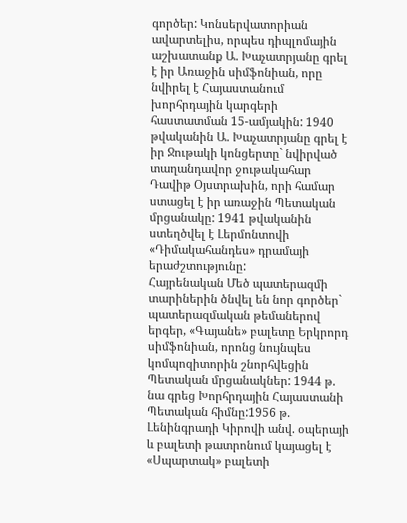գործեր: Կոնսերվատորիան ավարտելիս, որպես դիպլոմային աշխատանք Ա. Խաչատրյանը գրել է իր Առաջին սիմֆոնիան, որը նվիրել է Հայաստանում խորհրդային կարգերի հաստատման 15-ամյակին: 1940 թվականին Ա. Խաչատրյանը գրել է իր Ջութակի կոնցերտը` նվիրված տաղանդավոր ջութակահար Դավիթ Օյստրախին, որի համար ստացել է իր առաջին Պետական մրցանակը: 1941 թվականին ստեղծվել է Լերմոնտովի «Դիմակահանդես» դրամայի երաժշտությունը:
Հայրենական Մեծ պատերազմի տարիներին ծնվել են նոր գործեր` պատերազմական թեմաներով երգեր, «Գայանե» բալետը Երկրորդ սիմֆոնիան, որոնց նույնպես կոմպոզիտորին շնորհվեցին Պետական մրցանակներ: 1944 թ. նա գրեց Խորհրդային Հայաստանի Պետական հիմնը:1956 թ. Լենինգրադի Կիրովի անվ. օպերայի և բալետի թատրոնում կայացել է «Սպարտակ» բալետի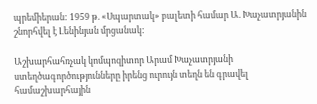պրեմիերան: 1959 թ. «Սպարտակ» բալետի համար Ա. Խաչատրյանին շնորհվել է Լենինյան մրցանակ:

Աշխարհահռչակ կոմպոզիտոր Արամ Խաչատրյանի ստեղծագործությունները իրենց ուրույն տեղն են գրավել համաշխարհային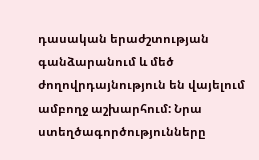դասական երաժշտության գանձարանում և մեծ ժողովրդայնություն են վայելում ամբողջ աշխարհում: Նրա ստեղծագործությունները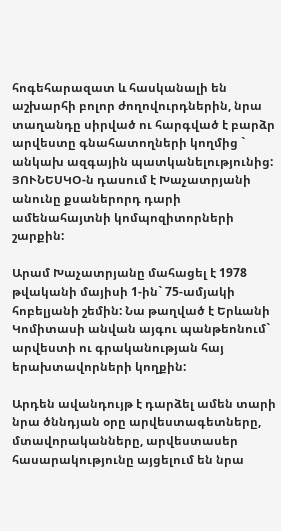հոգեհարազատ և հասկանալի են աշխարհի բոլոր ժողովուրդներին, նրա տաղանդը սիրված ու հարգված է բարձր արվեստը գնահատողների կողմից ` անկախ ազգային պատկանելությունից: ՅՈՒՆԵՍԿՕ-ն դասում է Խաչատրյանի անունը քսաներորդ դարի ամենահայտնի կոմպոզիտորների շարքին:

Արամ Խաչատրյանը մահացել է 1978 թվականի մայիսի 1-ին` 75-ամյակի հոբելյանի շեմին: Նա թաղված է Երևանի Կոմիտասի անվան այգու պանթեոնում` արվեստի ու գրականության հայ երախտավորների կողքին:

Արդեն ավանդույթ է դարձել ամեն տարի նրա ծննդյան օրը արվեստագետները, մտավորականները, արվեստասեր հասարակությունը այցելում են նրա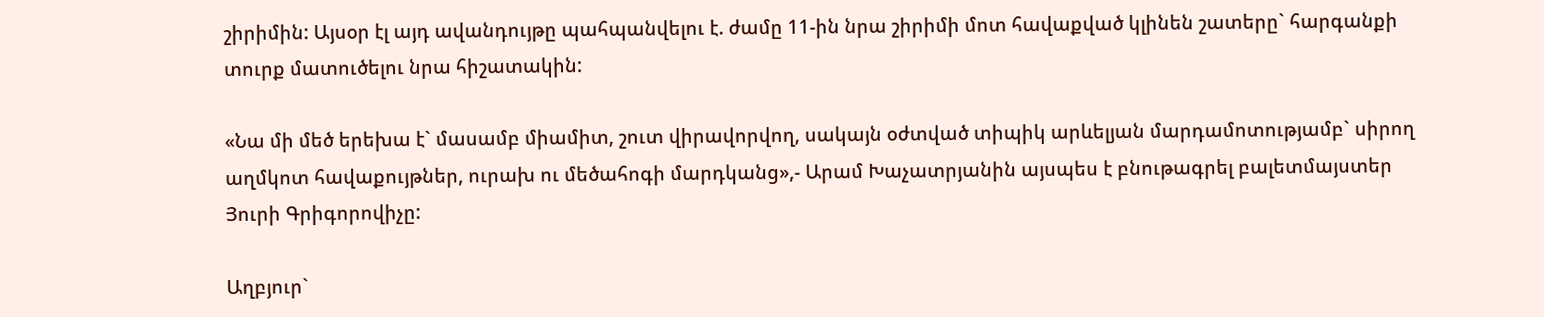շիրիմին: Այսօր էլ այդ ավանդույթը պահպանվելու է. ժամը 11-ին նրա շիրիմի մոտ հավաքված կլինեն շատերը` հարգանքի տուրք մատուծելու նրա հիշատակին:

«Նա մի մեծ երեխա է` մասամբ միամիտ, շուտ վիրավորվող, սակայն օժտված տիպիկ արևելյան մարդամոտությամբ` սիրող աղմկոտ հավաքույթներ, ուրախ ու մեծահոգի մարդկանց»,- Արամ Խաչատրյանին այսպես է բնութագրել բալետմայստեր Յուրի Գրիգորովիչը:

Աղբյուր`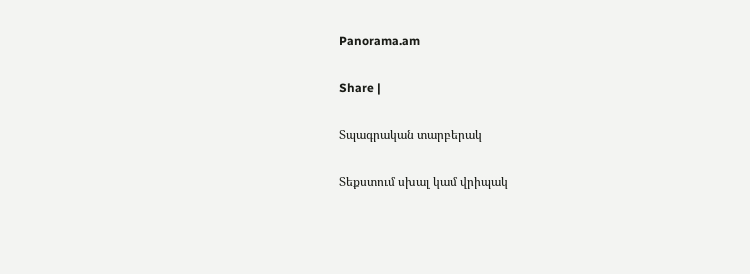Panorama.am

Share |

Տպագրական տարբերակ

Տեքստում սխալ կամ վրիպակ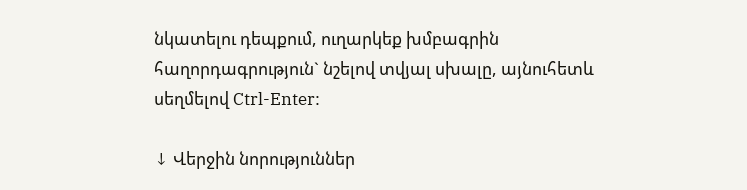նկատելու դեպքում, ուղարկեք խմբագրին հաղորդագրություն` նշելով տվյալ սխալը, այնուհետև սեղմելով Ctrl-Enter:

↓ Վերջին նորություններ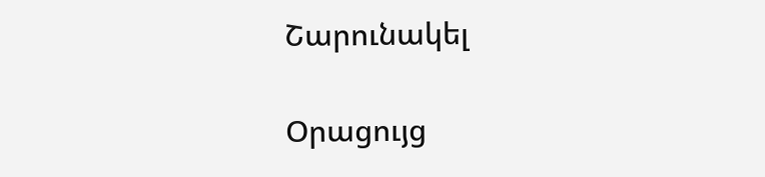Շարունակել

Օրացույց